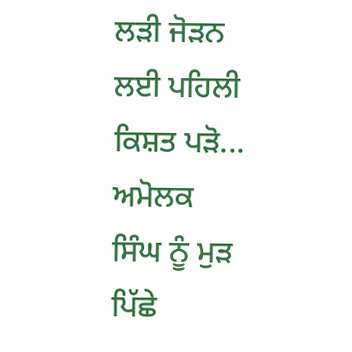ਲੜੀ ਜੋੜਨ ਲਈ ਪਹਿਲੀ ਕਿਸ਼ਤ ਪੜੋ...
ਅਮੋਲਕ
ਸਿੰਘ ਨੂੰ ਮੁੜ ਪਿੱਛੇ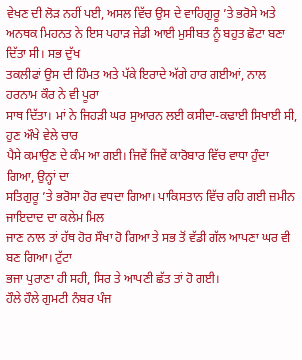ਵੇਖਣ ਦੀ ਲੋੜ ਨਹੀਂ ਪਈ, ਅਸਲ ਵਿੱਚ ਉਸ ਦੇ ਵਾਹਿਗੁਰੂ ’ਤੇ ਭਰੋਸੇ ਅਤੇ
ਅਨਥਕ ਮਿਹਨਤ ਨੇ ਇਸ ਪਹਾੜ ਜੇਡੀ ਆਈ ਮੁਸੀਬਤ ਨੂੰ ਬਹੁਤ ਛੋਟਾ ਬਣਾ ਦਿੱਤਾ ਸੀ। ਸਭ ਦੁੱਖ
ਤਕਲੀਫਾਂ ਉਸ ਦੀ ਹਿੰਮਤ ਅਤੇ ਪੱਕੇ ਇਰਾਦੇ ਅੱਗੇ ਹਾਰ ਗਈਆਂ, ਨਾਲ ਹਰਨਾਮ ਕੌਰ ਨੇ ਵੀ ਪੂਰਾ
ਸਾਥ ਦਿੱਤਾ। ਮਾਂ ਨੇ ਜਿਹੜੀ ਘਰ ਸੁਆਰਨ ਲਈ ਕਸੀਦਾ-ਕਢਾਈ ਸਿਖਾਈ ਸੀ, ਹੁਣ ਔਖੇ ਵੇਲੇ ਚਾਰ
ਪੈਸੇ ਕਮਾਉਣ ਦੇ ਕੰਮ ਆ ਗਈ। ਜਿਵੇਂ ਜਿਵੇਂ ਕਾਰੋਬਾਰ ਵਿੱਚ ਵਾਧਾ ਹੁੰਦਾ ਗਿਆ, ਉਨ੍ਹਾਂ ਦਾ
ਸਤਿਗੁਰੂ ’ਤੇ ਭਰੋਸਾ ਹੋਰ ਵਧਦਾ ਗਿਆ। ਪਾਕਿਸਤਾਨ ਵਿੱਚ ਰਹਿ ਗਈ ਜ਼ਮੀਨ ਜਾਇਦਾਦ ਦਾ ਕਲੇਮ ਮਿਲ
ਜਾਣ ਨਾਲ ਤਾਂ ਹੱਥ ਹੋਰ ਸੌਖਾ ਹੋ ਗਿਆ ਤੇ ਸਭ ਤੋਂ ਵੱਡੀ ਗੱਲ ਆਪਣਾ ਘਰ ਵੀ ਬਣ ਗਿਆ। ਟੁੱਟਾ
ਭਜਾ ਪੁਰਾਣਾ ਹੀ ਸਹੀ, ਸਿਰ ਤੇ ਆਪਣੀ ਛੱਤ ਤਾਂ ਹੋ ਗਈ।
ਹੌਲੇ ਹੌਲੇ ਗੁਮਟੀ ਨੰਬਰ ਪੰਜ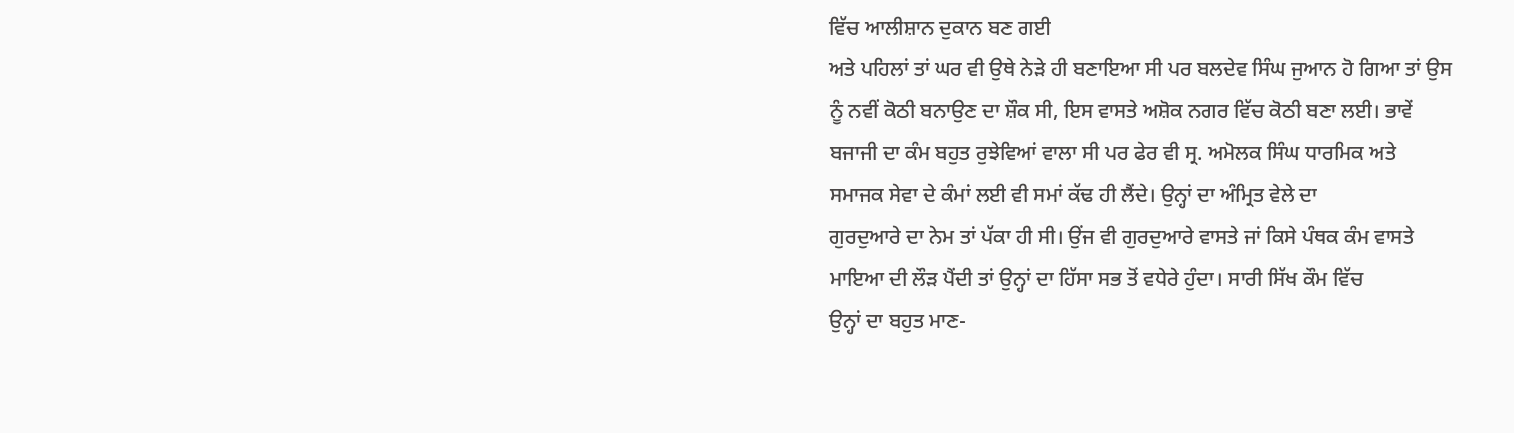ਵਿੱਚ ਆਲੀਸ਼ਾਨ ਦੁਕਾਨ ਬਣ ਗਈ
ਅਤੇ ਪਹਿਲਾਂ ਤਾਂ ਘਰ ਵੀ ਉਥੇ ਨੇੜੇ ਹੀ ਬਣਾਇਆ ਸੀ ਪਰ ਬਲਦੇਵ ਸਿੰਘ ਜੁਆਨ ਹੋ ਗਿਆ ਤਾਂ ਉਸ
ਨੂੰ ਨਵੀਂ ਕੋਠੀ ਬਨਾਉਣ ਦਾ ਸ਼ੌਕ ਸੀ, ਇਸ ਵਾਸਤੇ ਅਸ਼ੋਕ ਨਗਰ ਵਿੱਚ ਕੋਠੀ ਬਣਾ ਲਈ। ਭਾਵੇਂ
ਬਜਾਜੀ ਦਾ ਕੰਮ ਬਹੁਤ ਰੁਝੇਵਿਆਂ ਵਾਲਾ ਸੀ ਪਰ ਫੇਰ ਵੀ ਸ੍ਰ. ਅਮੋਲਕ ਸਿੰਘ ਧਾਰਮਿਕ ਅਤੇ
ਸਮਾਜਕ ਸੇਵਾ ਦੇ ਕੰਮਾਂ ਲਈ ਵੀ ਸਮਾਂ ਕੱਢ ਹੀ ਲੈਂਦੇ। ਉਨ੍ਹਾਂ ਦਾ ਅੰਮ੍ਰਿਤ ਵੇਲੇ ਦਾ
ਗੁਰਦੁਆਰੇ ਦਾ ਨੇਮ ਤਾਂ ਪੱਕਾ ਹੀ ਸੀ। ਉਂਜ ਵੀ ਗੁਰਦੁਆਰੇ ਵਾਸਤੇ ਜਾਂ ਕਿਸੇ ਪੰਥਕ ਕੰਮ ਵਾਸਤੇ
ਮਾਇਆ ਦੀ ਲੌੜ ਪੈਂਦੀ ਤਾਂ ਉਨ੍ਹਾਂ ਦਾ ਹਿੱਸਾ ਸਭ ਤੋਂ ਵਧੇਰੇ ਹੁੰਦਾ। ਸਾਰੀ ਸਿੱਖ ਕੌਮ ਵਿੱਚ
ਉਨ੍ਹਾਂ ਦਾ ਬਹੁਤ ਮਾਣ-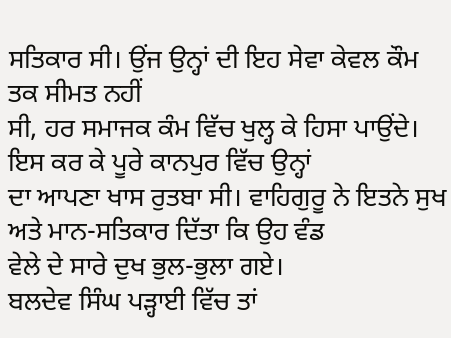ਸਤਿਕਾਰ ਸੀ। ਉਂਜ ਉਨ੍ਹਾਂ ਦੀ ਇਹ ਸੇਵਾ ਕੇਵਲ ਕੌਮ ਤਕ ਸੀਮਤ ਨਹੀਂ
ਸੀ, ਹਰ ਸਮਾਜਕ ਕੰਮ ਵਿੱਚ ਖੁਲ੍ਹ ਕੇ ਹਿਸਾ ਪਾਉਂਦੇ। ਇਸ ਕਰ ਕੇ ਪੂਰੇ ਕਾਨਪੁਰ ਵਿੱਚ ਉਨ੍ਹਾਂ
ਦਾ ਆਪਣਾ ਖਾਸ ਰੁਤਬਾ ਸੀ। ਵਾਹਿਗੁਰੂ ਨੇ ਇਤਨੇ ਸੁਖ ਅਤੇ ਮਾਨ-ਸਤਿਕਾਰ ਦਿੱਤਾ ਕਿ ਉਹ ਵੰਡ
ਵੇਲੇ ਦੇ ਸਾਰੇ ਦੁਖ ਭੁਲ-ਭੁਲਾ ਗਏ।
ਬਲਦੇਵ ਸਿੰਘ ਪੜ੍ਹਾਈ ਵਿੱਚ ਤਾਂ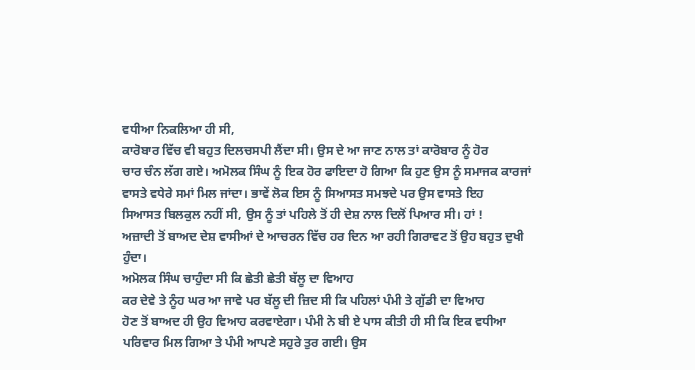ਵਧੀਆ ਨਿਕਲਿਆ ਹੀ ਸੀ,
ਕਾਰੋਬਾਰ ਵਿੱਚ ਵੀ ਬਹੁਤ ਦਿਲਚਸਪੀ ਲੈਂਦਾ ਸੀ। ਉਸ ਦੇ ਆ ਜਾਣ ਨਾਲ ਤਾਂ ਕਾਰੋਬਾਰ ਨੂੰ ਹੋਰ
ਚਾਰ ਚੰਨ ਲੱਗ ਗਏ। ਅਮੋਲਕ ਸਿੰਘ ਨੂੰ ਇਕ ਹੋਰ ਫਾਇਦਾ ਹੋ ਗਿਆ ਕਿ ਹੁਣ ਉਸ ਨੂੰ ਸਮਾਜਕ ਕਾਰਜਾਂ
ਵਾਸਤੇ ਵਧੇਰੇ ਸਮਾਂ ਮਿਲ ਜਾਂਦਾ। ਭਾਵੇਂ ਲੋਕ ਇਸ ਨੂੰ ਸਿਆਸਤ ਸਮਝਦੇ ਪਰ ਉਸ ਵਾਸਤੇ ਇਹ
ਸਿਆਸਤ ਬਿਲਕੁਲ ਨਹੀਂ ਸੀ, ਉਸ ਨੂੰ ਤਾਂ ਪਹਿਲੇ ਤੋਂ ਹੀ ਦੇਸ਼ ਨਾਲ ਦਿਲੋਂ ਪਿਆਰ ਸੀ। ਹਾਂ !
ਅਜ਼ਾਦੀ ਤੋਂ ਬਾਅਦ ਦੇਸ਼ ਵਾਸੀਆਂ ਦੇ ਆਚਰਨ ਵਿੱਚ ਹਰ ਦਿਨ ਆ ਰਹੀ ਗਿਰਾਵਟ ਤੋਂ ਉਹ ਬਹੁਤ ਦੁਖੀ
ਹੁੰਦਾ।
ਅਮੋਲਕ ਸਿੰਘ ਚਾਹੁੰਦਾ ਸੀ ਕਿ ਛੇਤੀ ਛੇਤੀ ਬੱਲੂ ਦਾ ਵਿਆਹ
ਕਰ ਦੇਵੇ ਤੇ ਨੂੰਹ ਘਰ ਆ ਜਾਵੇ ਪਰ ਬੱਲੂ ਦੀ ਜ਼ਿਦ ਸੀ ਕਿ ਪਹਿਲਾਂ ਪੰਮੀ ਤੇ ਗੁੱਡੀ ਦਾ ਵਿਆਹ
ਹੋਣ ਤੋਂ ਬਾਅਦ ਹੀ ਉਹ ਵਿਆਹ ਕਰਵਾਏਗਾ। ਪੰਮੀ ਨੇ ਬੀ ਏ ਪਾਸ ਕੀਤੀ ਹੀ ਸੀ ਕਿ ਇਕ ਵਧੀਆ
ਪਰਿਵਾਰ ਮਿਲ ਗਿਆ ਤੇ ਪੰਮੀ ਆਪਣੇ ਸਹੁਰੇ ਤੁਰ ਗਈ। ਉਸ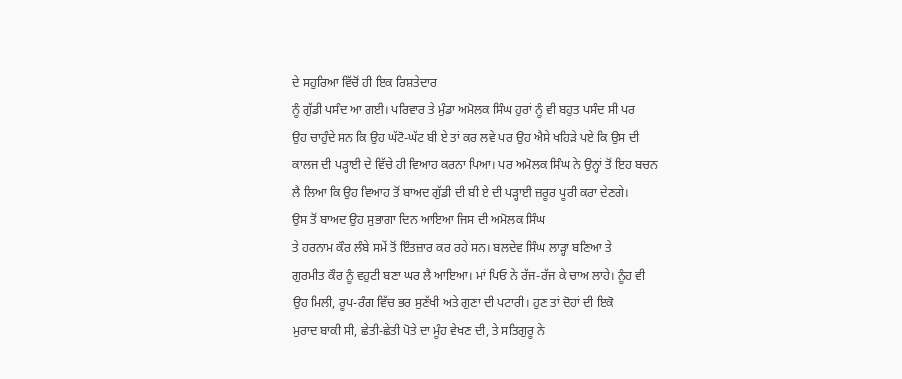ਦੇ ਸਹੁਰਿਆ ਵਿੱਚੋਂ ਹੀ ਇਕ ਰਿਸ਼ਤੇਦਾਰ
ਨੂੰ ਗੁੱਡੀ ਪਸੰਦ ਆ ਗਈ। ਪਰਿਵਾਰ ਤੇ ਮੁੰਡਾ ਅਮੋਲਕ ਸਿੰਘ ਹੁਰਾਂ ਨੂੰ ਵੀ ਬਹੁਤ ਪਸੰਦ ਸੀ ਪਰ
ਉਹ ਚਾਹੁੰਦੇ ਸਨ ਕਿ ਉਹ ਘੱਟੋ-ਘੱਟ ਬੀ ਏ ਤਾਂ ਕਰ ਲਵੇ ਪਰ ਉਹ ਐਸੇ ਖਹਿੜੇ ਪਏ ਕਿ ਉਸ ਦੀ
ਕਾਲਜ ਦੀ ਪੜ੍ਹਾਈ ਦੇ ਵਿੱਚੇ ਹੀ ਵਿਆਹ ਕਰਨਾ ਪਿਆ। ਪਰ ਅਮੋਲਕ ਸਿੰਘ ਨੇ ਉਨ੍ਹਾਂ ਤੋਂ ਇਹ ਬਚਨ
ਲੈ ਲਿਆ ਕਿ ਉਹ ਵਿਆਹ ਤੋਂ ਬਾਅਦ ਗੁੱਡੀ ਦੀ ਬੀ ਏ ਦੀ ਪੜ੍ਹਾਈ ਜ਼ਰੂਰ ਪੂਰੀ ਕਰਾ ਦੇਣਗੇ।
ਉਸ ਤੋਂ ਬਾਅਦ ਉਹ ਸੁਭਾਗਾ ਦਿਨ ਆਇਆ ਜਿਸ ਦੀ ਅਮੋਲਕ ਸਿੰਘ
ਤੇ ਹਰਨਾਮ ਕੌਰ ਲੰਬੇ ਸਮੇਂ ਤੋਂ ਇੰਤਜ਼ਾਰ ਕਰ ਰਹੇ ਸਨ। ਬਲਦੇਵ ਸਿੰਘ ਲਾੜ੍ਹਾ ਬਣਿਆ ਤੇ
ਗੁਰਮੀਤ ਕੌਰ ਨੂੰ ਵਹੁਟੀ ਬਣਾ ਘਰ ਲੈ ਆਇਆ। ਮਾਂ ਪਿਓ ਨੇ ਰੱਜ-ਰੱਜ ਕੇ ਚਾਅ ਲਾਹੇ। ਨੂੰਹ ਵੀ
ਉਹ ਮਿਲੀ, ਰੂਪ-ਰੰਗ ਵਿੱਚ ਭਰ ਸੁਣੱਖੀ ਅਤੇ ਗੁਣਾ ਦੀ ਪਟਾਰੀ। ਹੁਣ ਤਾਂ ਦੋਹਾਂ ਦੀ ਇਕੋ
ਮੁਰਾਦ ਬਾਕੀ ਸੀ, ਛੇਤੀ-ਛੇਤੀ ਪੋਤੇ ਦਾ ਮੂੰਹ ਵੇਖਣ ਦੀ, ਤੇ ਸਤਿਗੁਰੂ ਨੇ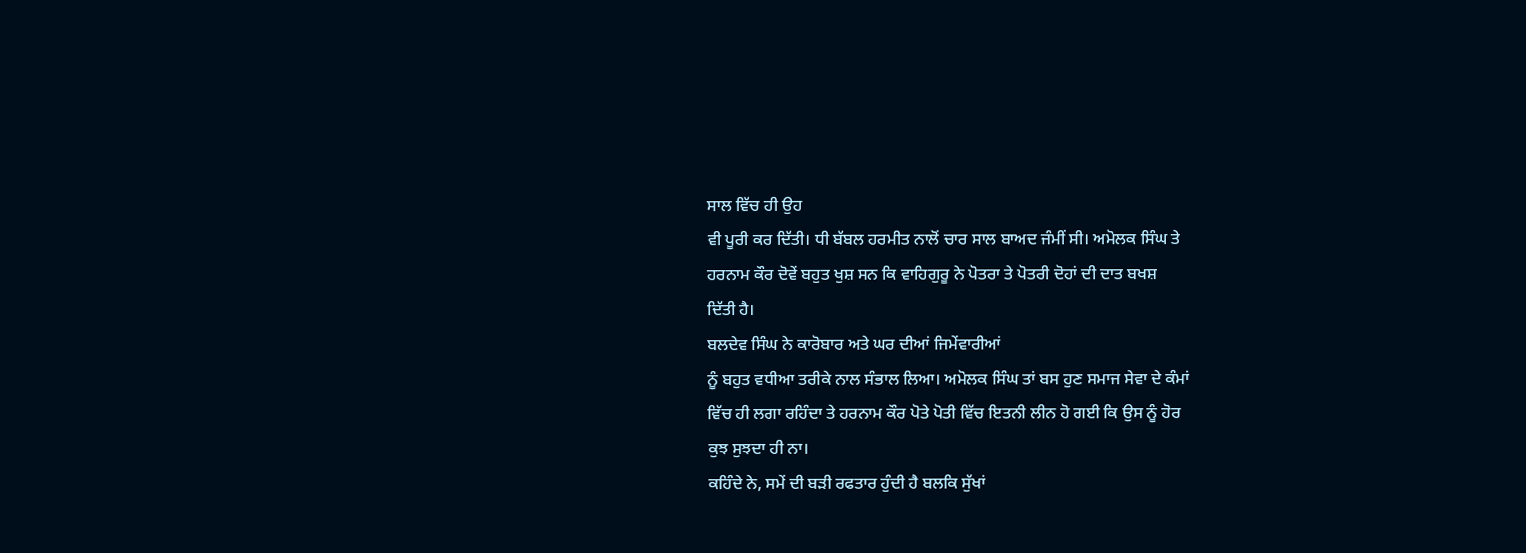ਸਾਲ ਵਿੱਚ ਹੀ ਉਹ
ਵੀ ਪੂਰੀ ਕਰ ਦਿੱਤੀ। ਧੀ ਬੱਬਲ ਹਰਮੀਤ ਨਾਲੋਂ ਚਾਰ ਸਾਲ ਬਾਅਦ ਜੰਮੀਂ ਸੀ। ਅਮੋਲਕ ਸਿੰਘ ਤੇ
ਹਰਨਾਮ ਕੌਰ ਦੋਵੇਂ ਬਹੁਤ ਖੁਸ਼ ਸਨ ਕਿ ਵਾਹਿਗੁਰੂ ਨੇ ਪੋਤਰਾ ਤੇ ਪੋਤਰੀ ਦੋਹਾਂ ਦੀ ਦਾਤ ਬਖਸ਼
ਦਿੱਤੀ ਹੈ।
ਬਲਦੇਵ ਸਿੰਘ ਨੇ ਕਾਰੋਬਾਰ ਅਤੇ ਘਰ ਦੀਆਂ ਜਿਮੇਂਵਾਰੀਆਂ
ਨੂੰ ਬਹੁਤ ਵਧੀਆ ਤਰੀਕੇ ਨਾਲ ਸੰਭਾਲ ਲਿਆ। ਅਮੋਲਕ ਸਿੰਘ ਤਾਂ ਬਸ ਹੁਣ ਸਮਾਜ ਸੇਵਾ ਦੇ ਕੰਮਾਂ
ਵਿੱਚ ਹੀ ਲਗਾ ਰਹਿੰਦਾ ਤੇ ਹਰਨਾਮ ਕੌਰ ਪੋਤੇ ਪੋਤੀ ਵਿੱਚ ਇਤਨੀ ਲੀਨ ਹੋ ਗਈ ਕਿ ਉਸ ਨੂੰ ਹੋਰ
ਕੁਝ ਸੁਝਦਾ ਹੀ ਨਾ।
ਕਹਿੰਦੇ ਨੇ, ਸਮੇਂ ਦੀ ਬੜੀ ਰਫਤਾਰ ਹੁੰਦੀ ਹੈ ਬਲਕਿ ਸੁੱਖਾਂ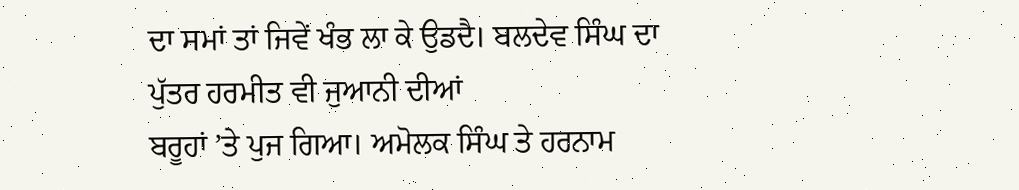ਦਾ ਸਮਾਂ ਤਾਂ ਜਿਵੇਂ ਖੰਭ ਲਾ ਕੇ ਉਡਦੈ। ਬਲਦੇਵ ਸਿੰਘ ਦਾ ਪੁੱਤਰ ਹਰਮੀਤ ਵੀ ਜੁਆਨੀ ਦੀਆਂ
ਬਰੂਹਾਂ ’ਤੇ ਪੁਜ ਗਿਆ। ਅਮੋਲਕ ਸਿੰਘ ਤੇ ਹਰਨਾਮ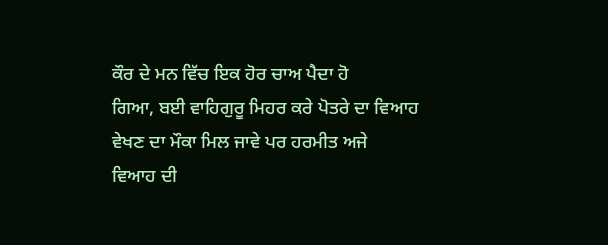ਕੌਰ ਦੇ ਮਨ ਵਿੱਚ ਇਕ ਹੋਰ ਚਾਅ ਪੈਦਾ ਹੋ
ਗਿਆ, ਬਈ ਵਾਹਿਗੁਰੂ ਮਿਹਰ ਕਰੇ ਪੋਤਰੇ ਦਾ ਵਿਆਹ ਵੇਖਣ ਦਾ ਮੌਕਾ ਮਿਲ ਜਾਵੇ ਪਰ ਹਰਮੀਤ ਅਜੇ
ਵਿਆਹ ਦੀ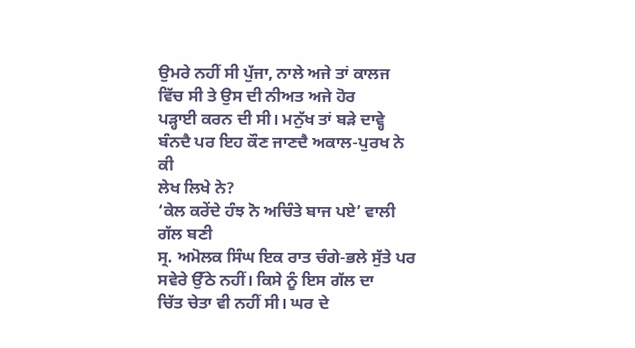ਉਮਰੇ ਨਹੀਂ ਸੀ ਪੁੱਜਾ, ਨਾਲੇ ਅਜੇ ਤਾਂ ਕਾਲਜ ਵਿੱਚ ਸੀ ਤੇ ਉਸ ਦੀ ਨੀਅਤ ਅਜੇ ਹੋਰ
ਪੜ੍ਹਾਈ ਕਰਨ ਦੀ ਸੀ। ਮਨੁੱਖ ਤਾਂ ਬੜੇ ਦਾਵ੍ਹੇ ਬੰਨਦੈ ਪਰ ਇਹ ਕੌਣ ਜਾਣਦੈ ਅਕਾਲ-ਪੁਰਖ ਨੇ ਕੀ
ਲੇਖ ਲਿਖੇ ਨੇ?
‘ਕੇਲ ਕਰੇਂਦੇ ਹੰਝ ਨੋ ਅਚਿੰਤੇ ਬਾਜ ਪਏ’ ਵਾਲੀ ਗੱਲ ਬਣੀ
ਸ੍ਰ. ਅਮੋਲਕ ਸਿੰਘ ਇਕ ਰਾਤ ਚੰਗੇ-ਭਲੇ ਸੁੱਤੇ ਪਰ ਸਵੇਰੇ ਉੱਠੇ ਨਹੀਂ। ਕਿਸੇ ਨੂੰ ਇਸ ਗੱਲ ਦਾ
ਚਿੱਤ ਚੇਤਾ ਵੀ ਨਹੀਂ ਸੀ। ਘਰ ਦੇ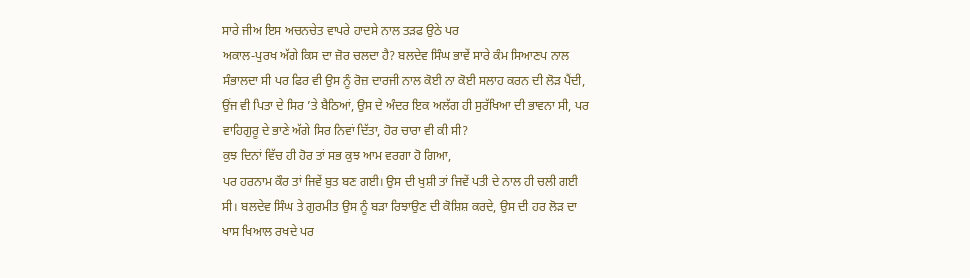ਸਾਰੇ ਜੀਅ ਇਸ ਅਚਨਚੇਤ ਵਾਪਰੇ ਹਾਦਸੇ ਨਾਲ ਤੜਫ ਉਠੇ ਪਰ
ਅਕਾਲ-ਪੁਰਖ ਅੱਗੇ ਕਿਸ ਦਾ ਜ਼ੋਰ ਚਲਦਾ ਹੈ? ਬਲਦੇਵ ਸਿੰਘ ਭਾਵੇਂ ਸਾਰੇ ਕੰਮ ਸਿਆਣਪ ਨਾਲ
ਸੰਭਾਲਦਾ ਸੀ ਪਰ ਫਿਰ ਵੀ ਉਸ ਨੂੰ ਰੋਜ਼ ਦਾਰਜੀ ਨਾਲ ਕੋਈ ਨਾ ਕੋਈ ਸਲਾਹ ਕਰਨ ਦੀ ਲੋੜ ਪੈਂਦੀ,
ਉਂਜ ਵੀ ਪਿਤਾ ਦੇ ਸਿਰ ’ਤੇ ਬੈਠਿਆਂ, ਉਸ ਦੇ ਅੰਦਰ ਇਕ ਅਲੱਗ ਹੀ ਸੁਰੱਖਿਆ ਦੀ ਭਾਵਨਾ ਸੀ, ਪਰ
ਵਾਹਿਗੁਰੂ ਦੇ ਭਾਣੇ ਅੱਗੇ ਸਿਰ ਨਿਵਾਂ ਦਿੱਤਾ, ਹੋਰ ਚਾਰਾ ਵੀ ਕੀ ਸੀ?
ਕੁਝ ਦਿਨਾਂ ਵਿੱਚ ਹੀ ਹੋਰ ਤਾਂ ਸਭ ਕੁਝ ਆਮ ਵਰਗਾ ਹੋ ਗਿਆ,
ਪਰ ਹਰਨਾਮ ਕੌਰ ਤਾਂ ਜਿਵੇਂ ਬੁਤ ਬਣ ਗਈ। ਉਸ ਦੀ ਖੁਸ਼ੀ ਤਾਂ ਜਿਵੇਂ ਪਤੀ ਦੇ ਨਾਲ ਹੀ ਚਲੀ ਗਈ
ਸੀ। ਬਲਦੇਵ ਸਿੰਘ ਤੇ ਗੁਰਮੀਤ ਉਸ ਨੂੰ ਬੜਾ ਰਿਝਾਉਣ ਦੀ ਕੋਸ਼ਿਸ਼ ਕਰਦੇ, ਉਸ ਦੀ ਹਰ ਲੋੜ ਦਾ
ਖਾਸ ਖਿਆਲ ਰਖਦੇ ਪਰ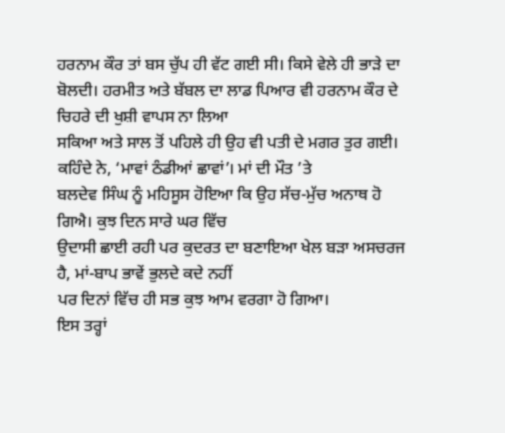ਹਰਨਾਮ ਕੌਰ ਤਾਂ ਬਸ ਚੁੱਪ ਹੀ ਵੱਟ ਗਈ ਸੀ। ਕਿਸੇ ਵੇਲੇ ਹੀ ਭਾੜੇ ਦਾ
ਬੋਲਦੀ। ਹਰਮੀਤ ਅਤੇ ਬੱਬਲ ਦਾ ਲਾਡ ਪਿਆਰ ਵੀ ਹਰਨਾਮ ਕੌਰ ਦੇ ਚਿਹਰੇ ਦੀ ਖੁਸ਼ੀ ਵਾਪਸ ਨਾ ਲਿਆ
ਸਕਿਆ ਅਤੇ ਸਾਲ ਤੋਂ ਪਹਿਲੇ ਹੀ ਉਹ ਵੀ ਪਤੀ ਦੇ ਮਗਰ ਤੁਰ ਗਈ।
ਕਹਿੰਦੇ ਨੇ, ‘ਮਾਵਾਂ ਠੰਡੀਆਂ ਛਾਵਾਂ’। ਮਾਂ ਦੀ ਮੌਤ ’ਤੇ
ਬਲਦੇਵ ਸਿੰਘ ਨੂੰ ਮਹਿਸੂਸ ਹੋਇਆ ਕਿ ਉਹ ਸੱਚ-ਮੁੱਚ ਅਨਾਥ ਹੋ ਗਿਐ। ਕੁਝ ਦਿਨ ਸਾਰੇ ਘਰ ਵਿੱਚ
ਉਦਾਸੀ ਛਾਈ ਰਹੀ ਪਰ ਕੁਦਰਤ ਦਾ ਬਣਾਇਆ ਖੇਲ ਬੜਾ ਅਸਚਰਜ ਹੈ, ਮਾਂ-ਬਾਪ ਭਾਵੇਂ ਭੁਲਦੇ ਕਦੇ ਨਹੀਂ
ਪਰ ਦਿਨਾਂ ਵਿੱਚ ਹੀ ਸਭ ਕੁਝ ਆਮ ਵਰਗਾ ਹੋ ਗਿਆ।
ਇਸ ਤਰ੍ਹਾਂ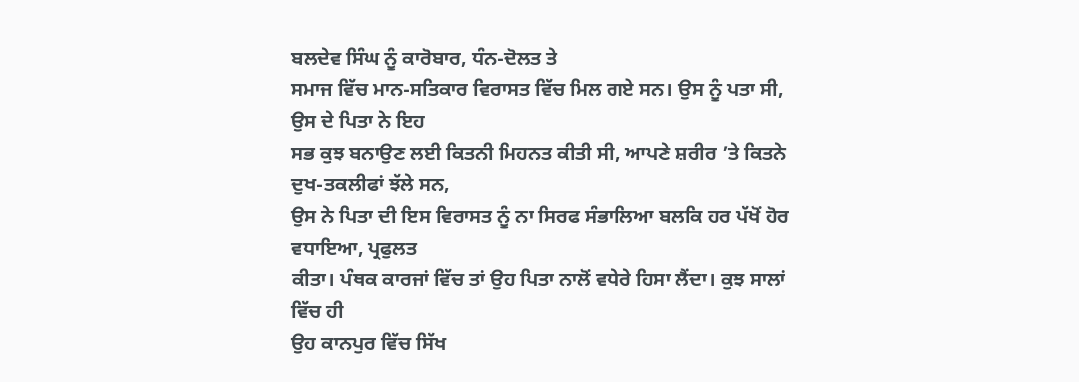ਬਲਦੇਵ ਸਿੰਘ ਨੂੰ ਕਾਰੋਬਾਰ, ਧੰਨ-ਦੋਲਤ ਤੇ
ਸਮਾਜ ਵਿੱਚ ਮਾਨ-ਸਤਿਕਾਰ ਵਿਰਾਸਤ ਵਿੱਚ ਮਿਲ ਗਏ ਸਨ। ਉਸ ਨੂੰ ਪਤਾ ਸੀ, ਉਸ ਦੇ ਪਿਤਾ ਨੇ ਇਹ
ਸਭ ਕੁਝ ਬਨਾਉਣ ਲਈ ਕਿਤਨੀ ਮਿਹਨਤ ਕੀਤੀ ਸੀ, ਆਪਣੇ ਸ਼ਰੀਰ ’ਤੇ ਕਿਤਨੇ ਦੁਖ-ਤਕਲੀਫਾਂ ਝੱਲੇ ਸਨ,
ਉਸ ਨੇ ਪਿਤਾ ਦੀ ਇਸ ਵਿਰਾਸਤ ਨੂੰ ਨਾ ਸਿਰਫ ਸੰਭਾਲਿਆ ਬਲਕਿ ਹਰ ਪੱਖੋਂ ਹੋਰ ਵਧਾਇਆ, ਪ੍ਰਫੁਲਤ
ਕੀਤਾ। ਪੰਥਕ ਕਾਰਜਾਂ ਵਿੱਚ ਤਾਂ ਉਹ ਪਿਤਾ ਨਾਲੋਂ ਵਧੇਰੇ ਹਿਸਾ ਲੈਂਦਾ। ਕੁਝ ਸਾਲਾਂ ਵਿੱਚ ਹੀ
ਉਹ ਕਾਨਪੁਰ ਵਿੱਚ ਸਿੱਖ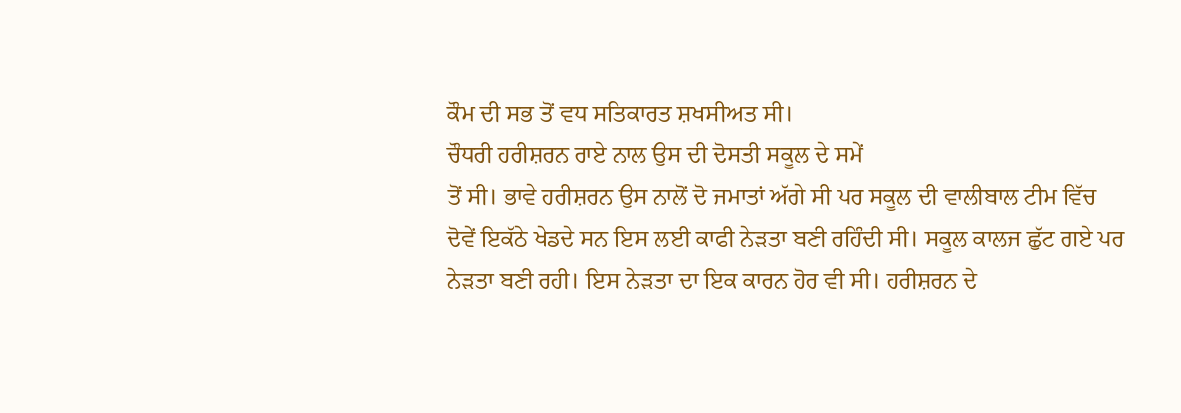ਕੌਮ ਦੀ ਸਭ ਤੋਂ ਵਧ ਸਤਿਕਾਰਤ ਸ਼ਖਸੀਅਤ ਸੀ।
ਚੌਧਰੀ ਹਰੀਸ਼ਰਨ ਰਾਏ ਨਾਲ ਉਸ ਦੀ ਦੋਸਤੀ ਸਕੂਲ ਦੇ ਸਮੇਂ
ਤੋਂ ਸੀ। ਭਾਵੇ ਹਰੀਸ਼ਰਨ ਉਸ ਨਾਲੋਂ ਦੋ ਜਮਾਤਾਂ ਅੱਗੇ ਸੀ ਪਰ ਸਕੂਲ ਦੀ ਵਾਲੀਬਾਲ ਟੀਮ ਵਿੱਚ
ਦੋਵੇਂ ਇਕੱਠੇ ਖੇਡਦੇ ਸਨ ਇਸ ਲਈ ਕਾਫੀ ਨੇੜਤਾ ਬਣੀ ਰਹਿੰਦੀ ਸੀ। ਸਕੂਲ ਕਾਲਜ ਛੁੱਟ ਗਏ ਪਰ
ਨੇੜਤਾ ਬਣੀ ਰਹੀ। ਇਸ ਨੇੜਤਾ ਦਾ ਇਕ ਕਾਰਨ ਹੋਰ ਵੀ ਸੀ। ਹਰੀਸ਼ਰਨ ਦੇ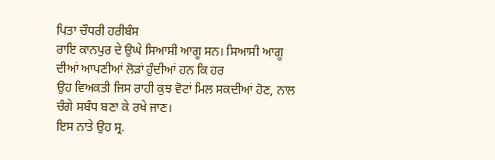ਪਿਤਾ ਚੌਧਰੀ ਹਰੀਬੰਸ
ਰਾਇ ਕਾਨਪੁਰ ਦੇ ਉਘੇ ਸਿਆਸੀ ਆਗੂ ਸਨ। ਸਿਆਸੀ ਆਗੂ ਦੀਆਂ ਆਪਣੀਆਂ ਲੋੜਾਂ ਹੁੰਦੀਆਂ ਹਨ ਕਿ ਹਰ
ਉਹ ਵਿਅਕਤੀ ਜਿਸ ਰਾਹੀ ਕੁਝ ਵੋਟਾਂ ਮਿਲ ਸਕਦੀਆਂ ਹੋਣ, ਨਾਲ ਚੰਗੇ ਸਬੰਧ ਬਣਾ ਕੇ ਰਖੇ ਜਾਣ।
ਇਸ ਨਾਤੇ ਉਹ ਸ੍ਰ.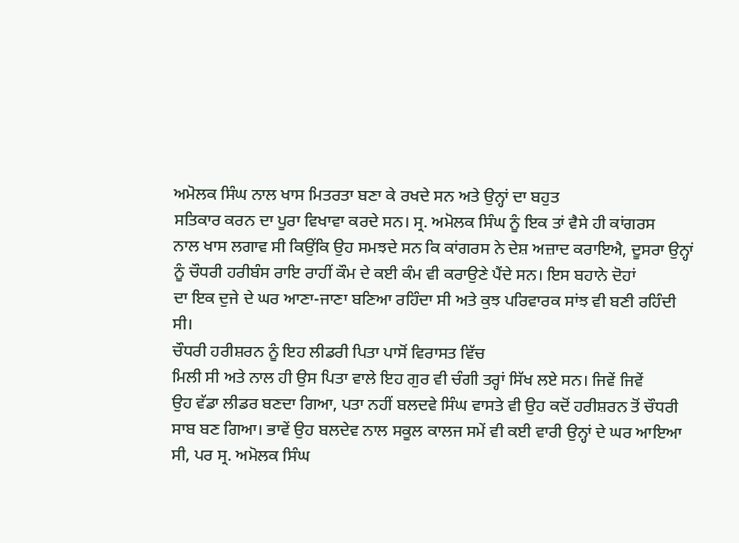ਅਮੋਲਕ ਸਿੰਘ ਨਾਲ ਖਾਸ ਮਿਤਰਤਾ ਬਣਾ ਕੇ ਰਖਦੇ ਸਨ ਅਤੇ ਉਨ੍ਹਾਂ ਦਾ ਬਹੁਤ
ਸਤਿਕਾਰ ਕਰਨ ਦਾ ਪੂਰਾ ਵਿਖਾਵਾ ਕਰਦੇ ਸਨ। ਸ੍ਰ. ਅਮੋਲਕ ਸਿੰਘ ਨੂੰ ਇਕ ਤਾਂ ਵੈਸੇ ਹੀ ਕਾਂਗਰਸ
ਨਾਲ ਖਾਸ ਲਗਾਵ ਸੀ ਕਿਉਂਕਿ ਉਹ ਸਮਝਦੇ ਸਨ ਕਿ ਕਾਂਗਰਸ ਨੇ ਦੇਸ਼ ਅਜ਼ਾਦ ਕਰਾਇਐ, ਦੂਸਰਾ ਉਨ੍ਹਾਂ
ਨੂੰ ਚੌਧਰੀ ਹਰੀਬੰਸ ਰਾਇ ਰਾਹੀਂ ਕੌਮ ਦੇ ਕਈ ਕੰਮ ਵੀ ਕਰਾਉਣੇ ਪੈਂਦੇ ਸਨ। ਇਸ ਬਹਾਨੇ ਦੋਹਾਂ
ਦਾ ਇਕ ਦੁਜੇ ਦੇ ਘਰ ਆਣਾ-ਜਾਣਾ ਬਣਿਆ ਰਹਿੰਦਾ ਸੀ ਅਤੇ ਕੁਝ ਪਰਿਵਾਰਕ ਸਾਂਝ ਵੀ ਬਣੀ ਰਹਿੰਦੀ
ਸੀ।
ਚੌਧਰੀ ਹਰੀਸ਼ਰਨ ਨੂੰ ਇਹ ਲੀਡਰੀ ਪਿਤਾ ਪਾਸੋਂ ਵਿਰਾਸਤ ਵਿੱਚ
ਮਿਲੀ ਸੀ ਅਤੇ ਨਾਲ ਹੀ ਉਸ ਪਿਤਾ ਵਾਲੇ ਇਹ ਗੁਰ ਵੀ ਚੰਗੀ ਤਰ੍ਹਾਂ ਸਿੱਖ ਲਏ ਸਨ। ਜਿਵੇਂ ਜਿਵੇਂ
ਉਹ ਵੱਡਾ ਲੀਡਰ ਬਣਦਾ ਗਿਆ, ਪਤਾ ਨਹੀਂ ਬਲਦਵੇ ਸਿੰਘ ਵਾਸਤੇ ਵੀ ਉਹ ਕਦੋਂ ਹਰੀਸ਼ਰਨ ਤੋਂ ਚੌਧਰੀ
ਸਾਬ ਬਣ ਗਿਆ। ਭਾਵੇਂ ਉਹ ਬਲਦੇਵ ਨਾਲ ਸਕੂਲ ਕਾਲਜ ਸਮੇਂ ਵੀ ਕਈ ਵਾਰੀ ਉਨ੍ਹਾਂ ਦੇ ਘਰ ਆਇਆ
ਸੀ, ਪਰ ਸ੍ਰ. ਅਮੋਲਕ ਸਿੰਘ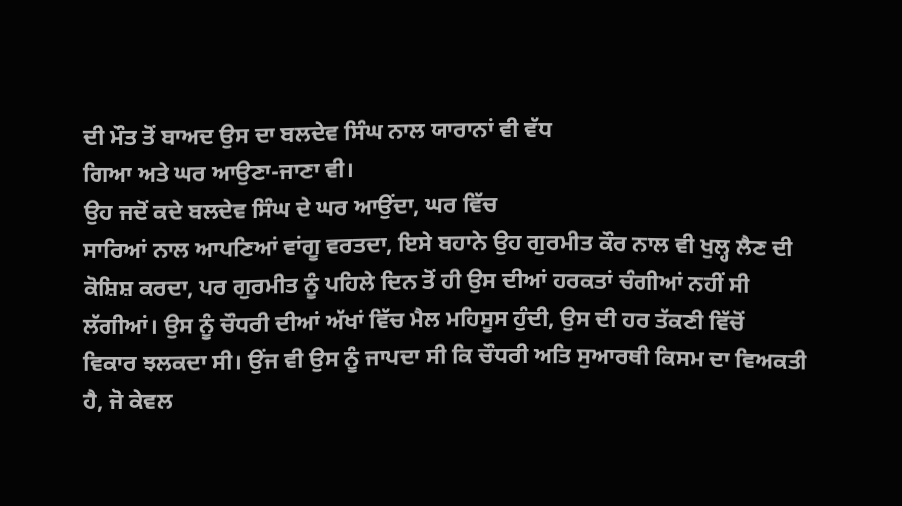ਦੀ ਮੌਤ ਤੋਂ ਬਾਅਦ ਉਸ ਦਾ ਬਲਦੇਵ ਸਿੰਘ ਨਾਲ ਯਾਰਾਨਾਂ ਵੀ ਵੱਧ
ਗਿਆ ਅਤੇ ਘਰ ਆਉਣਾ-ਜਾਣਾ ਵੀ।
ਉਹ ਜਦੋਂ ਕਦੇ ਬਲਦੇਵ ਸਿੰਘ ਦੇ ਘਰ ਆਉਂਦਾ, ਘਰ ਵਿੱਚ
ਸਾਰਿਆਂ ਨਾਲ ਆਪਣਿਆਂ ਵਾਂਗੂ ਵਰਤਦਾ, ਇਸੇ ਬਹਾਨੇ ਉਹ ਗੁਰਮੀਤ ਕੌਰ ਨਾਲ ਵੀ ਖੁਲ੍ਹ ਲੈਣ ਦੀ
ਕੋਸ਼ਿਸ਼ ਕਰਦਾ, ਪਰ ਗੁਰਮੀਤ ਨੂੰ ਪਹਿਲੇ ਦਿਨ ਤੋਂ ਹੀ ਉਸ ਦੀਆਂ ਹਰਕਤਾਂ ਚੰਗੀਆਂ ਨਹੀਂ ਸੀ
ਲੱਗੀਆਂ। ਉਸ ਨੂੰ ਚੌਧਰੀ ਦੀਆਂ ਅੱਖਾਂ ਵਿੱਚ ਮੈਲ ਮਹਿਸੂਸ ਹੁੰਦੀ, ਉਸ ਦੀ ਹਰ ਤੱਕਣੀ ਵਿੱਚੋਂ
ਵਿਕਾਰ ਝਲਕਦਾ ਸੀ। ਉਂਜ ਵੀ ਉਸ ਨੂੰ ਜਾਪਦਾ ਸੀ ਕਿ ਚੌਧਰੀ ਅਤਿ ਸੁਆਰਥੀ ਕਿਸਮ ਦਾ ਵਿਅਕਤੀ
ਹੈ, ਜੋ ਕੇਵਲ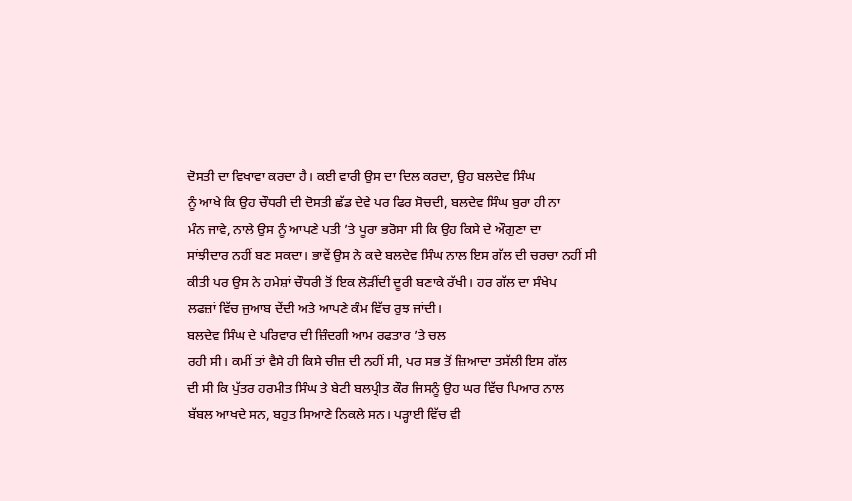ਦੋਸਤੀ ਦਾ ਵਿਖਾਵਾ ਕਰਦਾ ਹੈ। ਕਈ ਵਾਰੀ ਉਸ ਦਾ ਦਿਲ ਕਰਦਾ, ਉਹ ਬਲਦੇਵ ਸਿੰਘ
ਨੂੰ ਆਖੇ ਕਿ ਉਹ ਚੌਧਰੀ ਦੀ ਦੋਸਤੀ ਛੱਡ ਦੇਵੇ ਪਰ ਫਿਰ ਸੋਚਦੀ, ਬਲਦੇਵ ਸਿੰਘ ਬੁਰਾ ਹੀ ਨਾ
ਮੰਨ ਜਾਵੇ, ਨਾਲੇ ਉਸ ਨੂੰ ਆਪਣੇ ਪਤੀ ’ਤੇ ਪੂਰਾ ਭਰੋਸਾ ਸੀ ਕਿ ਉਹ ਕਿਸੇ ਦੇ ਔਗੁਣਾ ਦਾ
ਸਾਂਝੀਦਾਰ ਨਹੀਂ ਬਣ ਸਕਦਾ। ਭਾਵੇਂ ਉਸ ਨੇ ਕਦੇ ਬਲਦੇਵ ਸਿੰਘ ਨਾਲ ਇਸ ਗੱਲ ਦੀ ਚਰਚਾ ਨਹੀਂ ਸੀ
ਕੀਤੀ ਪਰ ਉਸ ਨੇ ਹਮੇਸ਼ਾਂ ਚੌਧਰੀ ਤੋਂ ਇਕ ਲੋੜੀਂਦੀ ਦੂਰੀ ਬਣਾਕੇ ਰੱਖੀ। ਹਰ ਗੱਲ ਦਾ ਸੰਖੇਪ
ਲਫਜ਼ਾਂ ਵਿੱਚ ਜੁਆਬ ਦੇਂਦੀ ਅਤੇ ਆਪਣੇ ਕੰਮ ਵਿੱਚ ਰੁਝ ਜਾਂਦੀ।
ਬਲਦੇਵ ਸਿੰਘ ਦੇ ਪਰਿਵਾਰ ਦੀ ਜ਼ਿੰਦਗੀ ਆਮ ਰਫਤਾਰ ’ਤੇ ਚਲ
ਰਹੀ ਸੀ। ਕਮੀਂ ਤਾਂ ਵੈਸੇ ਹੀ ਕਿਸੇ ਚੀਜ਼ ਦੀ ਨਹੀਂ ਸੀ, ਪਰ ਸਭ ਤੋਂ ਜ਼ਿਆਦਾ ਤਸੱਲੀ ਇਸ ਗੱਲ
ਦੀ ਸੀ ਕਿ ਪੁੱਤਰ ਹਰਮੀਤ ਸਿੰਘ ਤੇ ਬੇਟੀ ਬਲਪ੍ਰੀਤ ਕੌਰ ਜਿਸਨੂੰ ਉਹ ਘਰ ਵਿੱਚ ਪਿਆਰ ਨਾਲ
ਬੱਬਲ ਆਖਦੇ ਸਨ, ਬਹੁਤ ਸਿਆਣੇ ਨਿਕਲੇ ਸਨ। ਪੜ੍ਹਾਈ ਵਿੱਚ ਵੀ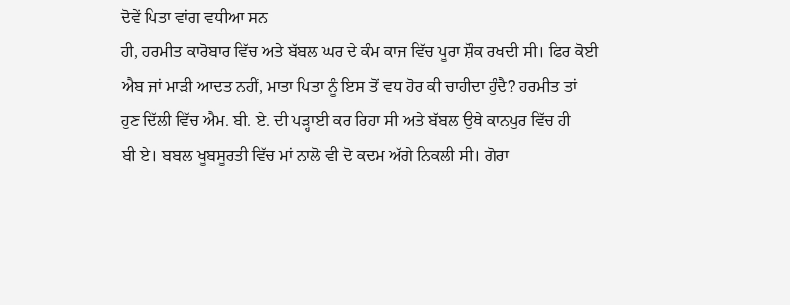ਦੋਵੇਂ ਪਿਤਾ ਵਾਂਗ ਵਧੀਆ ਸਨ
ਹੀ, ਹਰਮੀਤ ਕਾਰੋਬਾਰ ਵਿੱਚ ਅਤੇ ਬੱਬਲ ਘਰ ਦੇ ਕੰਮ ਕਾਜ ਵਿੱਚ ਪੂਰਾ ਸ਼ੌਕ ਰਖਦੀ ਸੀ। ਫਿਰ ਕੋਈ
ਐਬ ਜਾਂ ਮਾੜੀ ਆਦਤ ਨਹੀਂ, ਮਾਤਾ ਪਿਤਾ ਨੂੰ ਇਸ ਤੋਂ ਵਧ ਹੋਰ ਕੀ ਚਾਹੀਦਾ ਹੁੰਦੈ? ਹਰਮੀਤ ਤਾਂ
ਹੁਣ ਦਿੱਲੀ ਵਿੱਚ ਐਮ. ਬੀ. ਏ. ਦੀ ਪੜ੍ਹਾਈ ਕਰ ਰਿਹਾ ਸੀ ਅਤੇ ਬੱਬਲ ਉਥੇ ਕਾਨਪੁਰ ਵਿੱਚ ਹੀ
ਬੀ ਏ। ਬਬਲ ਖੂਬਸੂਰਤੀ ਵਿੱਚ ਮਾਂ ਨਾਲੋ ਵੀ ਦੋ ਕਦਮ ਅੱਗੇ ਨਿਕਲੀ ਸੀ। ਗੋਰਾ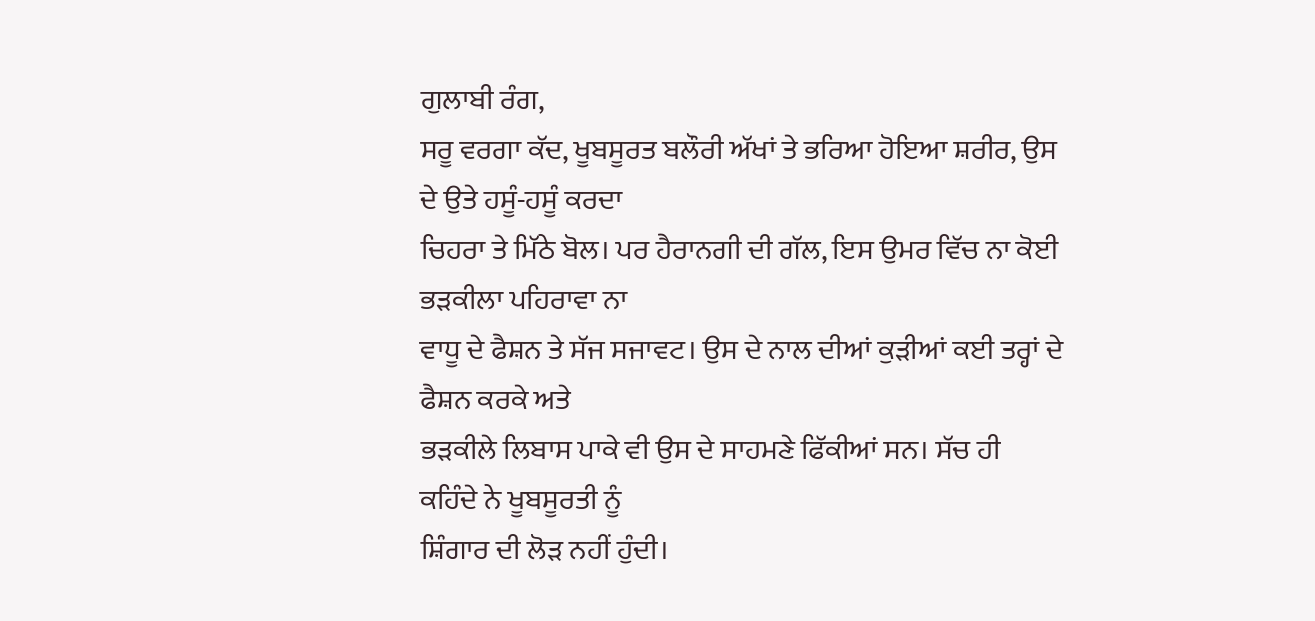ਗੁਲਾਬੀ ਰੰਗ,
ਸਰੂ ਵਰਗਾ ਕੱਦ, ਖੂਬਸੂਰਤ ਬਲੌਰੀ ਅੱਖਾਂ ਤੇ ਭਰਿਆ ਹੋਇਆ ਸ਼ਰੀਰ, ਉਸ ਦੇ ਉਤੇ ਹਸੂੰ-ਹਸੂੰ ਕਰਦਾ
ਚਿਹਰਾ ਤੇ ਮਿੱਠੇ ਬੋਲ। ਪਰ ਹੈਰਾਨਗੀ ਦੀ ਗੱਲ, ਇਸ ਉਮਰ ਵਿੱਚ ਨਾ ਕੋਈ ਭੜਕੀਲਾ ਪਹਿਰਾਵਾ ਨਾ
ਵਾਧੂ ਦੇ ਫੈਸ਼ਨ ਤੇ ਸੱਜ ਸਜਾਵਟ। ਉਸ ਦੇ ਨਾਲ ਦੀਆਂ ਕੁੜੀਆਂ ਕਈ ਤਰ੍ਹਾਂ ਦੇ ਫੈਸ਼ਨ ਕਰਕੇ ਅਤੇ
ਭੜਕੀਲੇ ਲਿਬਾਸ ਪਾਕੇ ਵੀ ਉਸ ਦੇ ਸਾਹਮਣੇ ਫਿੱਕੀਆਂ ਸਨ। ਸੱਚ ਹੀ ਕਹਿੰਦੇ ਨੇ ਖੂਬਸੂਰਤੀ ਨੂੰ
ਸ਼ਿੰਗਾਰ ਦੀ ਲੋੜ ਨਹੀਂ ਹੁੰਦੀ।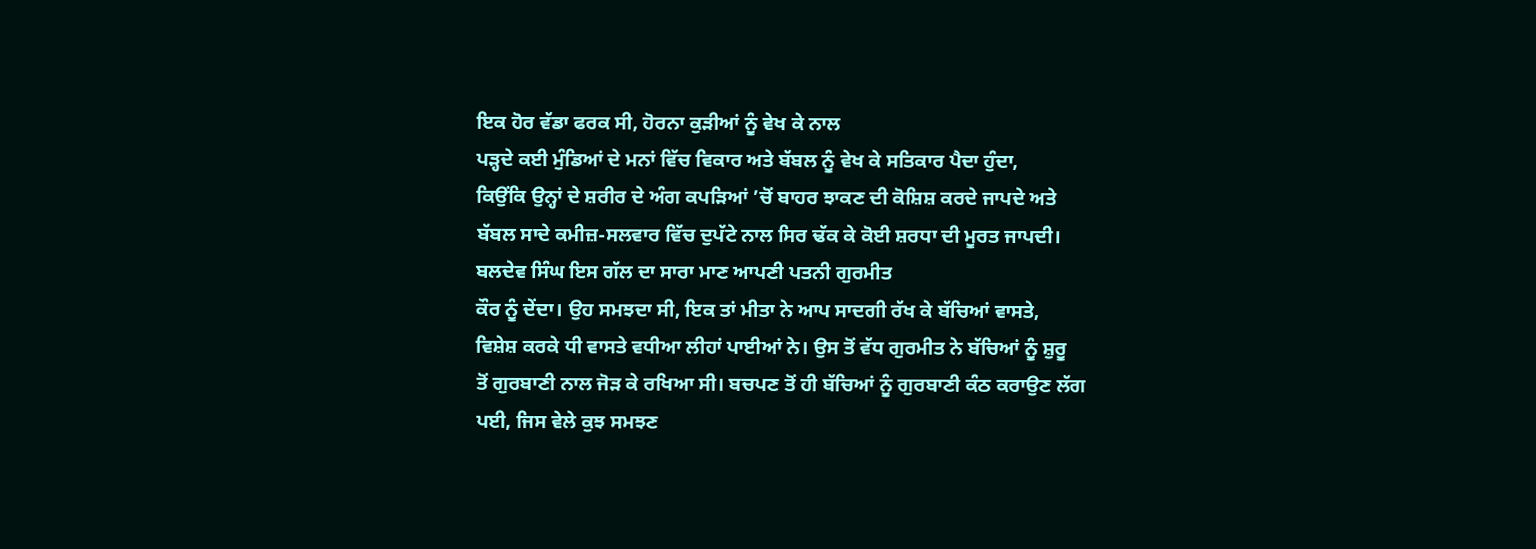ਇਕ ਹੋਰ ਵੱਡਾ ਫਰਕ ਸੀ, ਹੋਰਨਾ ਕੁੜੀਆਂ ਨੂੰ ਵੇਖ ਕੇ ਨਾਲ
ਪੜ੍ਹਦੇ ਕਈ ਮੁੰਡਿਆਂ ਦੇ ਮਨਾਂ ਵਿੱਚ ਵਿਕਾਰ ਅਤੇ ਬੱਬਲ ਨੂੰ ਵੇਖ ਕੇ ਸਤਿਕਾਰ ਪੈਦਾ ਹੁੰਦਾ,
ਕਿਉਂਕਿ ਉਨ੍ਹਾਂ ਦੇ ਸ਼ਰੀਰ ਦੇ ਅੰਗ ਕਪੜਿਆਂ ’ਚੋਂ ਬਾਹਰ ਝਾਕਣ ਦੀ ਕੋਸ਼ਿਸ਼ ਕਰਦੇ ਜਾਪਦੇ ਅਤੇ
ਬੱਬਲ ਸਾਦੇ ਕਮੀਜ਼-ਸਲਵਾਰ ਵਿੱਚ ਦੁਪੱਟੇ ਨਾਲ ਸਿਰ ਢੱਕ ਕੇ ਕੋਈ ਸ਼ਰਧਾ ਦੀ ਮੂਰਤ ਜਾਪਦੀ।
ਬਲਦੇਵ ਸਿੰਘ ਇਸ ਗੱਲ ਦਾ ਸਾਰਾ ਮਾਣ ਆਪਣੀ ਪਤਨੀ ਗੁਰਮੀਤ
ਕੌਰ ਨੂੰ ਦੇਂਦਾ। ਉਹ ਸਮਝਦਾ ਸੀ, ਇਕ ਤਾਂ ਮੀਤਾ ਨੇ ਆਪ ਸਾਦਗੀ ਰੱਖ ਕੇ ਬੱਚਿਆਂ ਵਾਸਤੇ,
ਵਿਸ਼ੇਸ਼ ਕਰਕੇ ਧੀ ਵਾਸਤੇ ਵਧੀਆ ਲੀਹਾਂ ਪਾਈਆਂ ਨੇ। ਉਸ ਤੋਂ ਵੱਧ ਗੁਰਮੀਤ ਨੇ ਬੱਚਿਆਂ ਨੂੰ ਸ਼ੁਰੂ
ਤੋਂ ਗੁਰਬਾਣੀ ਨਾਲ ਜੋੜ ਕੇ ਰਖਿਆ ਸੀ। ਬਚਪਣ ਤੋਂ ਹੀ ਬੱਚਿਆਂ ਨੂੰ ਗੁਰਬਾਣੀ ਕੰਠ ਕਰਾਉਣ ਲੱਗ
ਪਈ, ਜਿਸ ਵੇਲੇ ਕੁਝ ਸਮਝਣ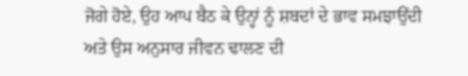ਜੋਗੇ ਹੋਏ, ਉਹ ਆਪ ਬੈਠ ਕੇ ਉਨ੍ਹਾਂ ਨੂੰ ਸ਼ਬਦਾਂ ਦੇ ਭਾਵ ਸਮਝਾਉਂਦੀ
ਅਤੇ ਉਸ ਅਨੁਸਾਰ ਜੀਵਨ ਢਾਲਣ ਦੀ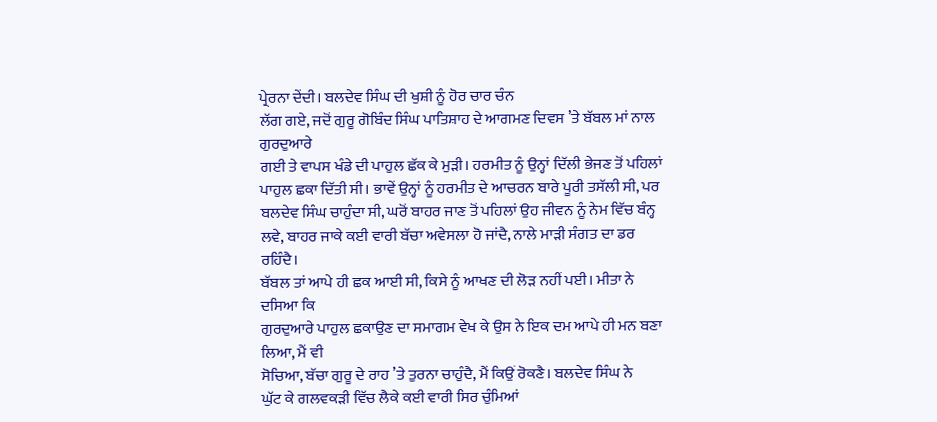ਪ੍ਰੇਰਨਾ ਦੇਂਦੀ। ਬਲਦੇਵ ਸਿੰਘ ਦੀ ਖੁਸ਼ੀ ਨੂੰ ਹੋਰ ਚਾਰ ਚੰਨ
ਲੱਗ ਗਏ, ਜਦੋਂ ਗੁਰੂ ਗੋਬਿੰਦ ਸਿੰਘ ਪਾਤਿਸ਼ਾਹ ਦੇ ਆਗਮਣ ਦਿਵਸ ’ਤੇ ਬੱਬਲ ਮਾਂ ਨਾਲ ਗੁਰਦੁਆਰੇ
ਗਈ ਤੇ ਵਾਪਸ ਖੰਡੇ ਦੀ ਪਾਹੁਲ ਛੱਕ ਕੇ ਮੁੜੀ। ਹਰਮੀਤ ਨੂੰ ਉਨ੍ਹਾਂ ਦਿੱਲੀ ਭੇਜਣ ਤੋਂ ਪਹਿਲਾਂ
ਪਾਹੁਲ ਛਕਾ ਦਿੱਤੀ ਸੀ। ਭਾਵੇਂ ਉਨ੍ਹਾਂ ਨੂੰ ਹਰਮੀਤ ਦੇ ਆਚਰਨ ਬਾਰੇ ਪੂਰੀ ਤਸੱਲੀ ਸੀ, ਪਰ
ਬਲਦੇਵ ਸਿੰਘ ਚਾਹੁੰਦਾ ਸੀ, ਘਰੋਂ ਬਾਹਰ ਜਾਣ ਤੋਂ ਪਹਿਲਾਂ ਉਹ ਜੀਵਨ ਨੂੰ ਨੇਮ ਵਿੱਚ ਬੰਨ੍ਹ
ਲਵੇ, ਬਾਹਰ ਜਾਕੇ ਕਈ ਵਾਰੀ ਬੱਚਾ ਅਵੇਸਲਾ ਹੋ ਜਾਂਦੈ, ਨਾਲੇ ਮਾੜੀ ਸੰਗਤ ਦਾ ਡਰ ਰਹਿੰਦੈ।
ਬੱਬਲ ਤਾਂ ਆਪੇ ਹੀ ਛਕ ਆਈ ਸੀ, ਕਿਸੇ ਨੂੰ ਆਖਣ ਦੀ ਲੋੜ ਨਹੀਂ ਪਈ। ਮੀਤਾ ਨੇ ਦਸਿਆ ਕਿ
ਗੁਰਦੁਆਰੇ ਪਾਹੁਲ ਛਕਾਉਣ ਦਾ ਸਮਾਗਮ ਵੇਖ ਕੇ ਉਸ ਨੇ ਇਕ ਦਮ ਆਪੇ ਹੀ ਮਨ ਬਣਾ ਲਿਆ, ਮੈਂ ਵੀ
ਸੋਚਿਆ, ਬੱਚਾ ਗੁਰੂ ਦੇ ਰਾਹ ’ਤੇ ਤੁਰਨਾ ਚਾਹੁੰਦੈ, ਮੈਂ ਕਿਉਂ ਰੋਕਣੈ। ਬਲਦੇਵ ਸਿੰਘ ਨੇ
ਘੁੱਟ ਕੇ ਗਲਵਕੜੀ ਵਿੱਚ ਲੈਕੇ ਕਈ ਵਾਰੀ ਸਿਰ ਚੁੰਮਿਆਂ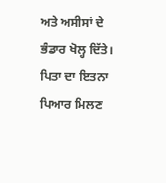ਅਤੇ ਅਸੀਸਾਂ ਦੇ ਭੰਡਾਰ ਖੋਲ੍ਹ ਦਿੱਤੇ।
ਪਿਤਾ ਦਾ ਇਤਨਾ ਪਿਆਰ ਮਿਲਣ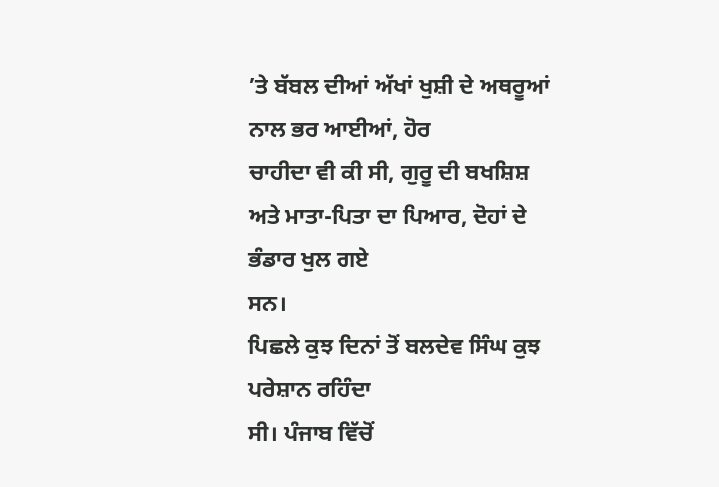’ਤੇ ਬੱਬਲ ਦੀਆਂ ਅੱਖਾਂ ਖੁਸ਼ੀ ਦੇ ਅਥਰੂਆਂ ਨਾਲ ਭਰ ਆਈਆਂ, ਹੋਰ
ਚਾਹੀਦਾ ਵੀ ਕੀ ਸੀ, ਗੁਰੂ ਦੀ ਬਖਸ਼ਿਸ਼ ਅਤੇ ਮਾਤਾ-ਪਿਤਾ ਦਾ ਪਿਆਰ, ਦੋਹਾਂ ਦੇ ਭੰਡਾਰ ਖੁਲ ਗਏ
ਸਨ।
ਪਿਛਲੇ ਕੁਝ ਦਿਨਾਂ ਤੋਂ ਬਲਦੇਵ ਸਿੰਘ ਕੁਝ ਪਰੇਸ਼ਾਨ ਰਹਿੰਦਾ
ਸੀ। ਪੰਜਾਬ ਵਿੱਚੋਂ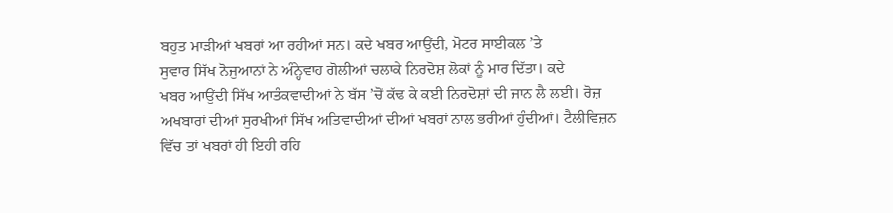ਬਹੁਤ ਮਾੜੀਆਂ ਖਬਰਾਂ ਆ ਰਹੀਆਂ ਸਨ। ਕਦੇ ਖਬਰ ਆਉਂਦੀ, ਮੋਟਰ ਸਾਈਕਲ ’ਤੇ
ਸੁਵਾਰ ਸਿੱਖ ਨੋਜੁਆਨਾਂ ਨੇ ਅੰਨ੍ਹੇਵਾਹ ਗੋਲੀਆਂ ਚਲਾਕੇ ਨਿਰਦੋਸ਼ ਲੋਕਾਂ ਨੂੰ ਮਾਰ ਦਿੱਤਾ। ਕਦੇ
ਖਬਰ ਆਉਂਦੀ ਸਿੱਖ ਆਤੰਕਵਾਦੀਆਂ ਨੇ ਬੱਸ ’ਚੋਂ ਕੱਢ ਕੇ ਕਈ ਨਿਰਦੋਸ਼ਾਂ ਦੀ ਜਾਨ ਲੈ ਲਈ। ਰੋਜ਼
ਅਖਬਾਰਾਂ ਦੀਆਂ ਸੁਰਖੀਆਂ ਸਿੱਖ ਅਤਿਵਾਦੀਆਂ ਦੀਆਂ ਖਬਰਾਂ ਨਾਲ ਭਰੀਆਂ ਹੁੰਦੀਆਂ। ਟੈਲੀਵਿਜ਼ਨ
ਵਿੱਚ ਤਾਂ ਖਬਰਾਂ ਹੀ ਇਹੀ ਰਹਿ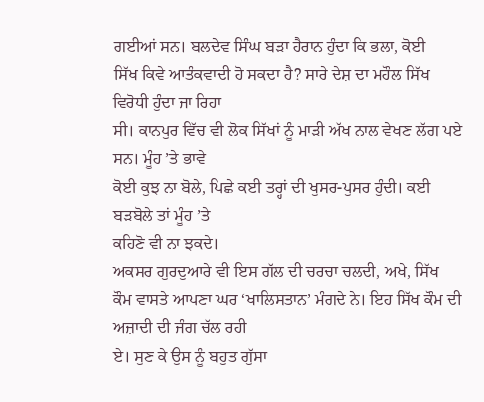ਗਈਆਂ ਸਨ। ਬਲਦੇਵ ਸਿੰਘ ਬੜਾ ਹੈਰਾਨ ਹੁੰਦਾ ਕਿ ਭਲਾ, ਕੋਈ
ਸਿੱਖ ਕਿਵੇ ਆਤੰਕਵਾਦੀ ਹੋ ਸਕਦਾ ਹੈ? ਸਾਰੇ ਦੇਸ਼ ਦਾ ਮਹੌਲ ਸਿੱਖ ਵਿਰੋਧੀ ਹੁੰਦਾ ਜਾ ਰਿਹਾ
ਸੀ। ਕਾਨਪੁਰ ਵਿੱਚ ਵੀ ਲੋਕ ਸਿੱਖਾਂ ਨੂੰ ਮਾੜੀ ਅੱਖ ਨਾਲ ਵੇਖਣ ਲੱਗ ਪਏ ਸਨ। ਮੂੰਹ ’ਤੇ ਭਾਵੇ
ਕੋਈ ਕੁਝ ਨਾ ਬੋਲੇ, ਪਿਛੇ ਕਈ ਤਰ੍ਹਾਂ ਦੀ ਖੁਸਰ-ਪੁਸਰ ਹੁੰਦੀ। ਕਈ ਬੜਬੋਲੇ ਤਾਂ ਮੂੰਹ ’ਤੇ
ਕਹਿਣੋ ਵੀ ਨਾ ਝਕਦੇ।
ਅਕਸਰ ਗੁਰਦੁਆਰੇ ਵੀ ਇਸ ਗੱਲ ਦੀ ਚਰਚਾ ਚਲਦੀ, ਅਖੇ, ਸਿੱਖ
ਕੌਮ ਵਾਸਤੇ ਆਪਣਾ ਘਰ ‘ਖਾਲਿਸਤਾਨ’ ਮੰਗਦੇ ਨੇ। ਇਹ ਸਿੱਖ ਕੌਮ ਦੀ ਅਜ਼ਾਦੀ ਦੀ ਜੰਗ ਚੱਲ ਰਹੀ
ਏ। ਸੁਣ ਕੇ ਉਸ ਨੂੰ ਬਹੁਤ ਗੁੱਸਾ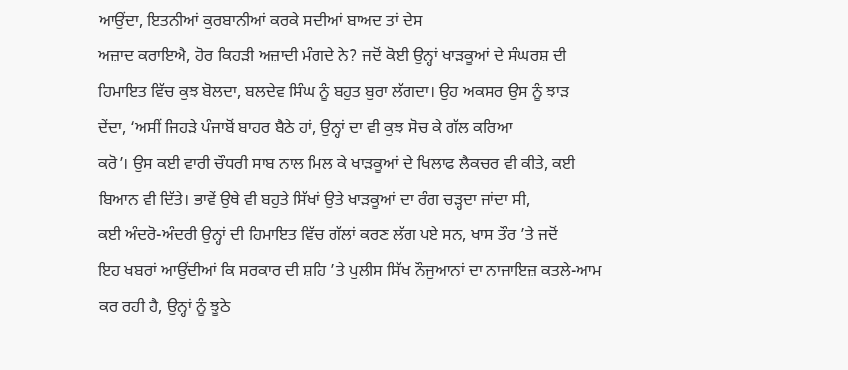ਆਉਂਦਾ, ਇਤਨੀਆਂ ਕੁਰਬਾਨੀਆਂ ਕਰਕੇ ਸਦੀਆਂ ਬਾਅਦ ਤਾਂ ਦੇਸ
ਅਜ਼ਾਦ ਕਰਾਇਐ, ਹੋਰ ਕਿਹੜੀ ਅਜ਼ਾਦੀ ਮੰਗਦੇ ਨੇ? ਜਦੋਂ ਕੋਈ ਉਨ੍ਹਾਂ ਖਾੜਕੂਆਂ ਦੇ ਸੰਘਰਸ਼ ਦੀ
ਹਿਮਾਇਤ ਵਿੱਚ ਕੁਝ ਬੋਲਦਾ, ਬਲਦੇਵ ਸਿੰਘ ਨੂੰ ਬਹੁਤ ਬੁਰਾ ਲੱਗਦਾ। ਉਹ ਅਕਸਰ ਉਸ ਨੂੰ ਝਾੜ
ਦੇਂਦਾ, ‘ਅਸੀਂ ਜਿਹੜੇ ਪੰਜਾਬੋਂ ਬਾਹਰ ਬੈਠੇ ਹਾਂ, ਉਨ੍ਹਾਂ ਦਾ ਵੀ ਕੁਝ ਸੋਚ ਕੇ ਗੱਲ ਕਰਿਆ
ਕਰੋ’। ਉਸ ਕਈ ਵਾਰੀ ਚੌਧਰੀ ਸਾਬ ਨਾਲ ਮਿਲ ਕੇ ਖਾੜਕੂਆਂ ਦੇ ਖਿਲਾਫ ਲੈਕਚਰ ਵੀ ਕੀਤੇ, ਕਈ
ਬਿਆਨ ਵੀ ਦਿੱਤੇ। ਭਾਵੇਂ ਉਥੇ ਵੀ ਬਹੁਤੇ ਸਿੱਖਾਂ ਉਤੇ ਖਾੜਕੂਆਂ ਦਾ ਰੰਗ ਚੜ੍ਹਦਾ ਜਾਂਦਾ ਸੀ,
ਕਈ ਅੰਦਰੋ-ਅੰਦਰੀ ਉਨ੍ਹਾਂ ਦੀ ਹਿਮਾਇਤ ਵਿੱਚ ਗੱਲਾਂ ਕਰਣ ਲੱਗ ਪਏ ਸਨ, ਖਾਸ ਤੌਰ ’ਤੇ ਜਦੋਂ
ਇਹ ਖਬਰਾਂ ਆਉਂਦੀਆਂ ਕਿ ਸਰਕਾਰ ਦੀ ਸ਼ਹਿ ’ਤੇ ਪੁਲੀਸ ਸਿੱਖ ਨੌਜੁਆਨਾਂ ਦਾ ਨਾਜਾਇਜ਼ ਕਤਲੇ-ਆਮ
ਕਰ ਰਹੀ ਹੈ, ਉਨ੍ਹਾਂ ਨੂੰ ਝੂਠੇ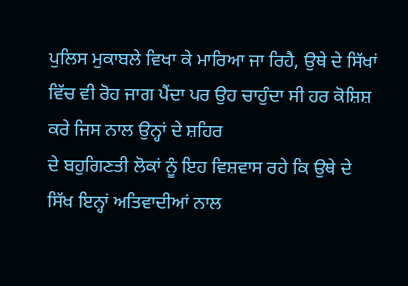ਪੁਲਿਸ ਮੁਕਾਬਲੇ ਵਿਖਾ ਕੇ ਮਾਰਿਆ ਜਾ ਰਿਹੈ, ਉਥੇ ਦੇ ਸਿੱਖਾਂ
ਵਿੱਚ ਵੀ ਰੋਹ ਜਾਗ ਪੈਂਦਾ ਪਰ ਉਹ ਚਾਹੁੰਦਾ ਸੀ ਹਰ ਕੋਸ਼ਿਸ਼ ਕਰੇ ਜਿਸ ਨਾਲ ਉਨ੍ਹਾਂ ਦੇ ਸ਼ਹਿਰ
ਦੇ ਬਹੁਗਿਣਤੀ ਲੋਕਾਂ ਨੂੰ ਇਹ ਵਿਸ਼ਵਾਸ ਰਹੇ ਕਿ ਉਥੇ ਦੇ ਸਿੱਖ ਇਨ੍ਹਾਂ ਅਤਿਵਾਦੀਆਂ ਨਾਲ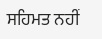ਸਹਿਮਤ ਨਹੀਂ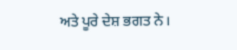ਅਤੇ ਪੂਰੇ ਦੇਸ਼ ਭਗਤ ਨੇ।